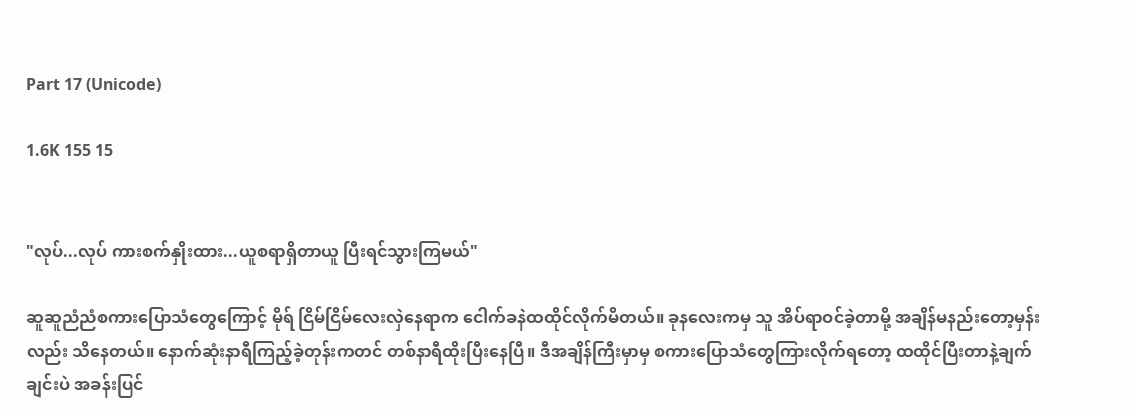Part 17 (Unicode)

1.6K 155 15


"လုပ်...လုပ် ကားစက်နှိုးထား...ယူစရာရှိတာယူ ပြီးရင်သွားကြမယ်"

ဆူဆူညံညံစကားပြောသံတွေကြောင့် မိုရ် ငြိမ်ငြိမ်လေးလှဲနေရာက ငေါက်ခနဲထထိုင်လိုက်မိတယ်။ ခုနလေးကမှ သူ အိပ်ရာဝင်ခဲ့တာမို့ အချိန်မနည်းတော့မှန်းလည်း သိနေတယ်။ နောက်ဆုံးနာရီကြည့်ခဲ့တုန်းကတင် တစ်နာရီထိုးပြီးနေပြီ။ ဒီအချိန်ကြီးမှာမှ စကားပြောသံတွေကြားလိုက်ရတော့ ထထိုင်ပြီးတာနဲ့ချက်ချင်းပဲ အခန်းပြင်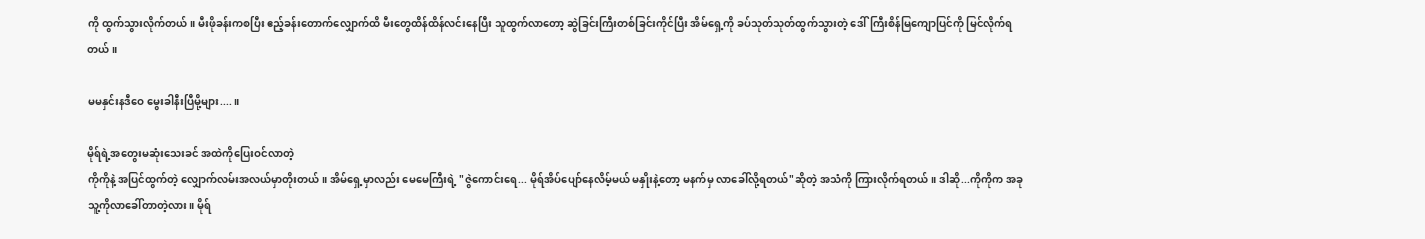ကို ထွက်သွားလိုက်တယ်။ မီးဖိုခန်းကစပြီး ဧည့်ခန်းတောက်လျှောက်ထိ မီးတွေထိန်ထိန်လင်းနေပြီး သူထွက်လာတော့ ဆွဲခြင်းကြီးတစ်ခြင်းကိုင်ပြီး အိမ်ရှေ့ကို ခပ်သုတ်သုတ်ထွက်သွားတဲ့ ဒေါ်ကြီးစိန်မြကျောပြင်ကို မြင်လိုက်ရတယ်။

မမနှင်းနဒီဝေ မွေးခါနီးပြီမို့များ....။

မိုရ်ရဲ့အတွေးမဆုံးသေးခင် အထဲကိုပြေးဝင်လာတဲ့
ကိုကိုနဲ့ အပြင်ထွက်တဲ့ လျှောက်လမ်းအလယ်မှာတိုးတယ်။ အိမ်ရှေ့မှာလည်း မေမေကြီးရဲ့ "ဇွဲကောင်းရေ... မိုရ်အိပ်ပျော်နေလိမ့်မယ် မနှိုးနဲ့တော့ မနက်မှ လာခေါ်လို့ရတယ်"ဆိုတဲ့ အသံကို ကြားလိုက်ရတယ်။ ဒါဆို...ကိုကိုက အခု သူ့ကိုလာခေါ်တာတဲ့လား။ မိုရ်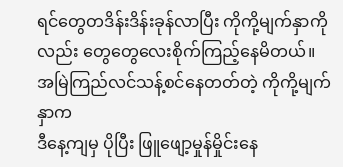ရင်တွေတဒိန်းဒိန်းခုန်လာပြီး ကိုကို့မျက်နှာကိုလည်း တွေတွေလေးစိုက်ကြည့်နေမိတယ်။ အမြဲကြည်လင်သန့်စင်နေတတ်တဲ့ ကိုကို့မျက်နှာက
ဒီနေ့ကျမှ ပိုပြီး ဖြူဖျော့မှုန်မှိုင်းနေ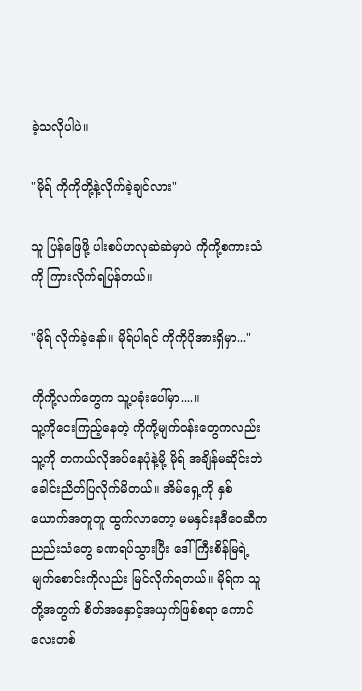ခဲ့သလိုပါပဲ။

"မိုရ် ကိုကိုတို့နဲ့လိုက်ခဲ့ချင်လား"

သူ ပြန်ဖြေဖို့ ပါးစပ်ဟလုဆဲဆဲမှာပဲ ကိုကို့စကားသံကို ကြားလိုက်ရပြန်တယ်။

"မိုရ် လိုက်ခဲ့နော်။ မိုရ်ပါရင် ကိုကိုပိုအားရှိမှာ..."

ကိုကို့လက်တွေက သူ့ပခုံးပေါ်မှာ....။
သူ့ကိုငေးကြည့်နေတဲ့ ကိုကို့မျက်ဝန်းတွေကလည်း
သူ့ကို တကယ်လိုအပ်နေပုံနဲ့မို့ မိုရ် အချိန်မဆိုင်းဘဲ ခေါင်းညိတ်ပြလိုက်မိတယ်။ အိမ်ရှေ့ကို နှစ်ယောက်အတူတူ ထွက်လာတော့ မမနှင်းနဒီဝေဆီက ညည်းသံတွေ ခဏရပ်သွားပြီး ဒေါ်ကြီးစိန်မြရဲ့မျက်စောင်းကိုလည်း မြင်လိုက်ရတယ်။ မိုရ်က သူတို့အတွက် စိတ်အနှောင့်အယှက်ဖြစ်စရာ ကောင်လေးတစ်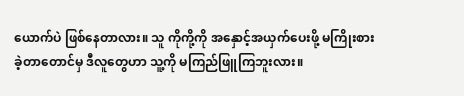ယောက်ပဲ ဖြစ်နေတာလား။ သူ ကိုကို့ကို အနှောင့်အယှက်ပေးဖို့ မကြိုးစားခဲ့တာတောင်မှ ဒီလူတွေဟာ သူ့ကို မကြည်ဖြူကြဘူးလား။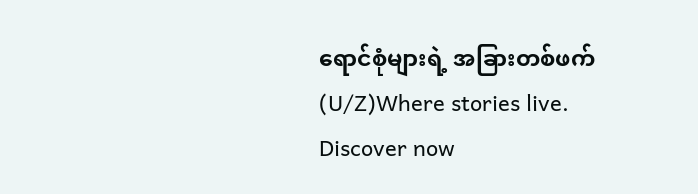ရောင်စုံများရဲ့ အခြားတစ်ဖက်(U/Z)Where stories live. Discover now